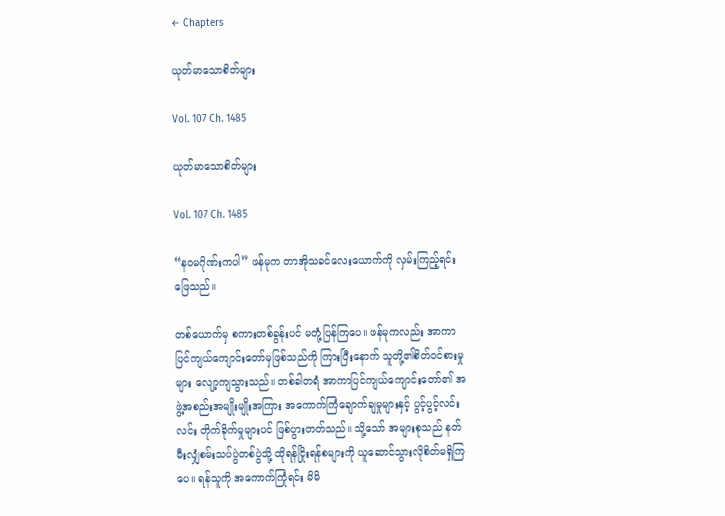← Chapters

ယုတ်မာသောစိတ်များ

Vol. 107 Ch. 1485

ယုတ်မာသောစိတ်များ

Vol. 107 Ch. 1485

“နဝမဂိုဏ်းကပါ” ဖန်မုက တာအိုသခင်လေးယောက်ကို လှမ်းကြည့်ရင်း ဖြေသည်။

တစ်ယောက်မှ စကားတစ်ခွန်းပင် မတုံ့ပြန်ကြပေ။ ဖန်မုကလည်း အာကာပြင်ကျယ်ကျောင်းတော်မှဖြစ်သည်ကို ကြားပြီးနောက် သူတို့၏စိတ်ဝင်စားမှုများ လျော့ကျသွားသည်။ တစ်ခါတရံ အာကာပြင်ကျယ်ကျောင်းတော်၏ အဖွဲ့အစည်းအမျိုးမျိုးအကြား အကောက်ကြံချောက်ချမှုများနှင့် ပွင့်ပွင့်လင်းလင်း တိုက်ခိုက်မှုများပင် ဖြစ်ပွားတတ်သည်။ သို့သော် အများစုသည် နတ်မီးလျှံစမ်းသပ်ပွဲတစ်ပွဲသို့ ထိုရန်ငြိုးရန်စများကို ယူဆောင်သွားလိုစိတ်မရှိကြပေ။ ရန်သူကို အကောက်ကြုံရင်း မိမိ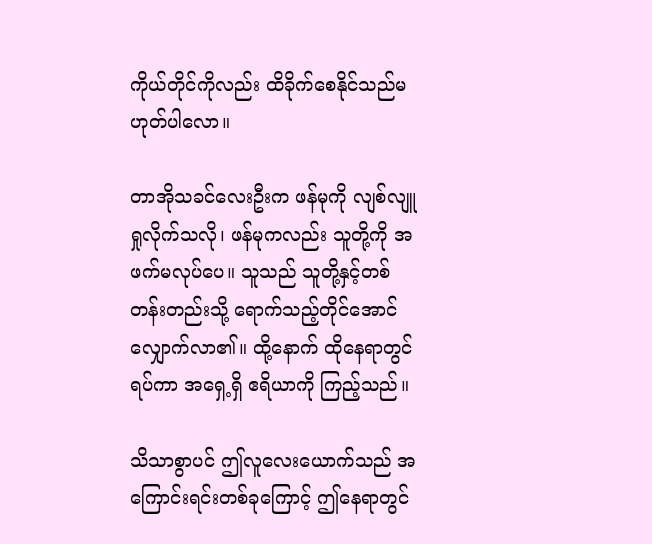ကိုယ်တိုင်ကိုလည်း ထိခိုက်စေနိုင်သည်မဟုတ်ပါလော။

တာအိုသခင်လေးဦးက ဖန်မုကို လျစ်လျူရှုလိုက်သလို၊ ဖန်မုကလည်း သူတို့ကို အဖက်မလုပ်ပေ။ သူသည် သူတို့နှင့်တစ်တန်းတည်းသို့ ရောက်သည့်တိုင်အောင် လျှောက်လာ၏။ ထို့နောက် ထိုနေရာတွင် ရပ်ကာ အရှေ့ရှိ ဧရိယာကို ကြည့်သည်။

သိသာစွာပင် ဤလူလေးယောက်သည် အကြောင်းရင်းတစ်ခုကြောင့် ဤနေရာတွင်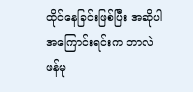ထိုင်နေခြင်းဖြစ်ပြီး အဆိုပါအကြောင်းရင်းက ဘာလဲ ဖန်မု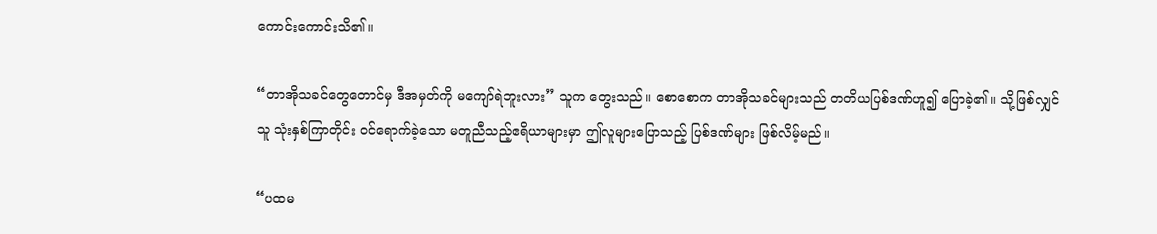ကောင်းကောင်းသိ၏။

“တာအိုသခင်တွေတောင်မှ ဒီအမှတ်ကို မကျော်ရဲဘူးလား” သူက တွေးသည်။ စောစောက တာအိုသခင်များသည် တတိယပြစ်ဒဏ်ဟူ၍ ပြောခဲ့၏။ သို့ဖြစ်လျှင် သူ သုံးနှစ်ကြာတိုင်း ဝင်ရောက်ခဲ့သော မတူညီသည့်ဧရိယာများမှာ ဤလူများပြောသည့် ပြစ်ဒဏ်များ ဖြစ်လိမ့်မည်။

“ပထမ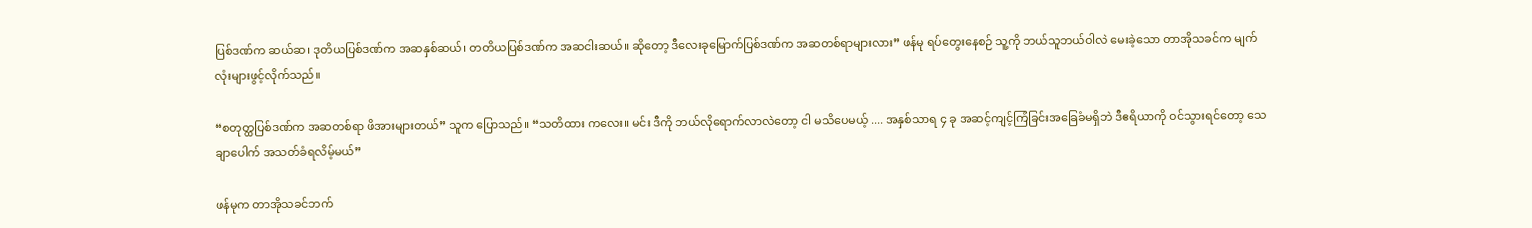ပြစ်ဒဏ်က ဆယ်ဆ၊ ဒုတိယပြစ်ဒဏ်က အဆနှစ်ဆယ်၊ တတိယပြစ်ဒဏ်က အဆငါးဆယ်။ ဆိုတော့ ဒီလေးခုမြောက်ပြစ်ဒဏ်က အဆတစ်ရာများလား” ဖန်မု ရပ်တွေးနေစဉ် သူ့ကို ဘယ်သူဘယ်ဝါလဲ မေးခဲ့သော တာအိုသခင်က မျက်လုံးများဖွင့်လိုက်သည်။

“စတုတ္ထပြစ်ဒဏ်က အဆတစ်ရာ ဖိအားများတယ်” သူက ပြောသည်။ “သတိထား ကလေး။ မင်း ဒီကို ဘယ်လိုရောက်လာလဲတော့ ငါ မသိပေမယ့် .... အနှစ်သာရ ၄ ခု အဆင့်ကျင့်ကြံခြင်းအခြေခံမရှိဘဲ ဒီဧရိယာကို ဝင်သွားရင်တော့ သေချာပေါက် အသတ်ခံရလိမ့်မယ်”

ဖန်မုက တာအိုသခင်ဘက်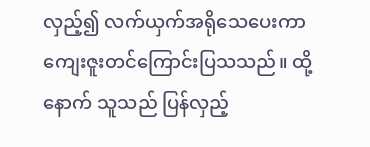လှည့်၍ လက်ယှက်အရိုသေပေးကာ ကျေးဇူးတင်ကြောင်းပြသသည်။ ထို့နောက် သူသည် ပြန်လှည့်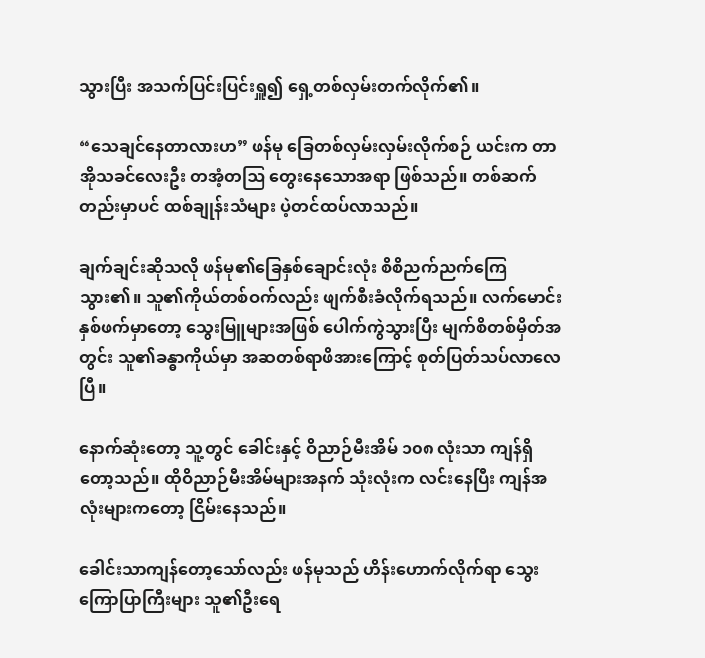သွားပြီး အသက်ပြင်းပြင်းရှူ၍ ရှေ့တစ်လှမ်းတက်လိုက်၏။

“သေချင်နေတာလားဟ” ဖန်မု ခြေတစ်လှမ်းလှမ်းလိုက်စဉ် ယင်းက တာအိုသခင်လေးဦး တအံ့တဩ တွေးနေသောအရာ ဖြစ်သည်။ တစ်ဆက်တည်းမှာပင် ထစ်ချုန်းသံများ ပဲ့တင်ထပ်လာသည်။

ချက်ချင်းဆိုသလို ဖန်မု၏ခြေနှစ်ချောင်းလုံး စိစိညက်ညက်ကြေသွား၏။ သူ၏ကိုယ်တစ်ဝက်လည်း ဖျက်စီးခံလိုက်ရသည်။ လက်မောင်းနှစ်ဖက်မှာတော့ သွေးမြူများအဖြစ် ပေါက်ကွဲသွားပြီး မျက်စိတစ်မှိတ်အတွင်း သူ၏ခန္ဓာကိုယ်မှာ အဆတစ်ရာဖိအားကြောင့် စုတ်ပြတ်သပ်လာ‌လေပြီ။

နောက်ဆုံးတော့ သူ့တွင် ခေါင်းနှင့် ဝိညာဉ်မီးအိမ် ၁၀၈ လုံးသာ ကျန်ရှိတော့သည်။ ထိုဝိညာဉ်မီးအိမ်များအနက် သုံးလုံးက လင်းနေပြီး ကျန်အလုံးများကတော့ ငြိမ်းနေသည်။

ခေါင်းသာကျန်တော့သော်လည်း ဖန်မုသည် ဟိန်းဟောက်လိုက်ရာ သွေးကြောပြာကြီးများ သူ၏ဦးရေ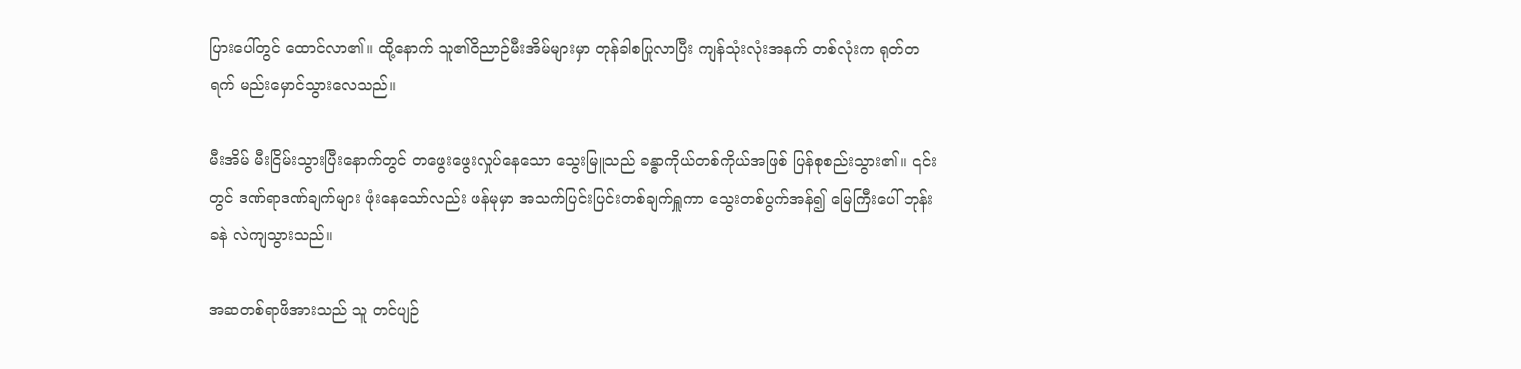ပြားပေါ်တွင် ထောင်လာ၏။ ထို့နောက် သူ၏ဝိညာဉ်မီးအိမ်များမှာ တုန်ခါစပြုလာပြီး ကျန်သုံးလုံးအနက် တစ်လုံးက ရုတ်တရက် မည်းမှောင်သွားလေသည်။

မီးအိမ် မီးငြိမ်းသွားပြီးနောက်တွင် တဖွေးဖွေးလှုပ်နေသော သွေးမြူသည် ခန္ဓာကိုယ်တစ်ကိုယ်အဖြစ် ပြန်စုစည်းသွား၏။ ၎င်းတွင် ဒဏ်ရာဒဏ်ချက်များ ဖုံးနေသော်လည်း ဖန်မုမှာ အသက်ပြင်းပြင်းတစ်ချက်ရှူကာ သွေးတစ်ပွက်အန်၍ မြေကြီးပေါ် ဘုန်းခနဲ လဲကျသွားသည်။

အဆတစ်ရာဖိအားသည် သူ တင်ပျဉ်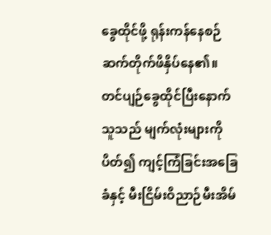ခွေထိုင်ဖို့ ရုန်းကန်နေစဉ် ဆက်တိုက်ဖိနှိပ်နေ၏။ တင်ပျဉ်ခွေထိုင်ပြီးနောက် သူသည် မျက်လုံးများကို ပိတ်၍ ကျင့်ကြံခြင်းအခြေခံနှင့် မီးငြိမ်းဝိညာဉ်မီးအိမ်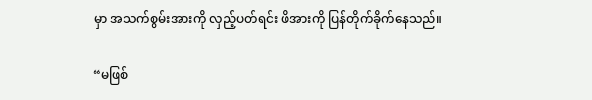မှာ အသက်စွမ်းအားကို လှည့်ပတ်ရင်း ဖိအားကို ပြန်တိုက်ခိုက်နေသည်။

“မဖြစ်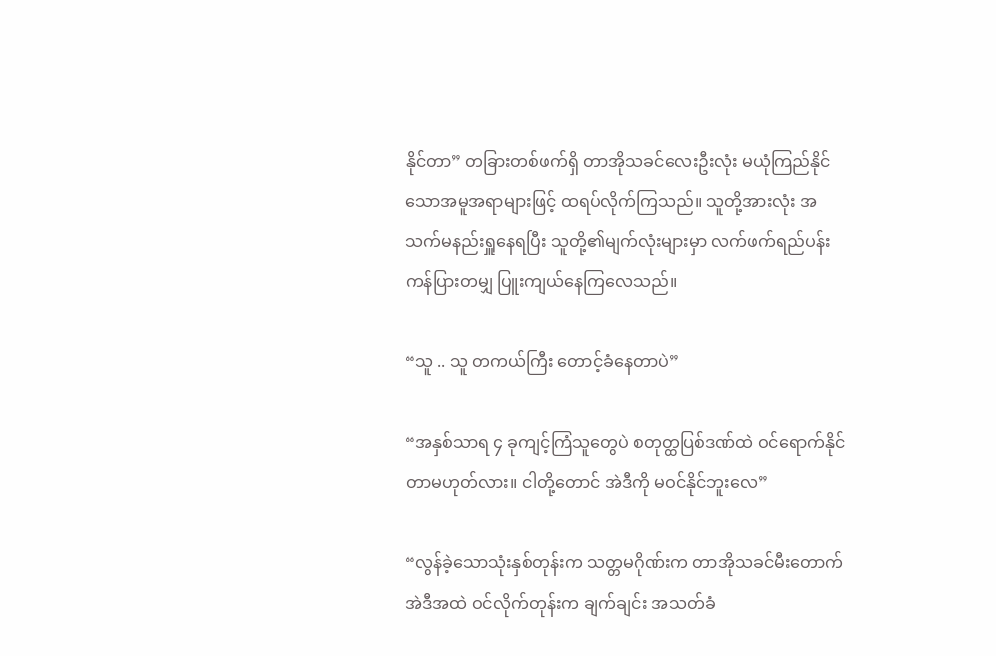နိုင်တာ” တခြားတစ်ဖက်ရှိ တာအိုသခင်လေးဦးလုံး မယုံကြည်နိုင်သောအမူအရာများဖြင့် ထရပ်လိုက်ကြသည်။ သူတို့အားလုံး အသက်မနည်းရှူနေရပြီး သူတို့၏မျက်လုံးများမှာ လက်ဖက်ရည်ပန်းကန်ပြားတမျှ ပြူးကျယ်နေကြလေသည်။

“သူ .. သူ တကယ်ကြီး တောင့်ခံနေတာပဲ”

“အနှစ်သာရ ၄ ခုကျင့်ကြံသူတွေပဲ စတုတ္ထပြစ်ဒဏ်ထဲ ဝင်ရောက်နိုင်တာမဟုတ်လား။ ငါတို့တောင် အဲဒီကို မဝင်နိုင်ဘူးလေ”

“လွန်ခဲ့သောသုံးနှစ်တုန်းက သတ္တမဂိုဏ်းက တာအိုသခင်မီးတောက် အဲဒီအထဲ ဝင်လိုက်တုန်းက ချက်ချင်း အသတ်ခံ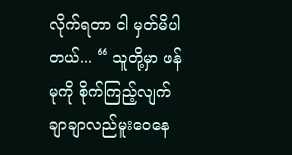လိုက်ရတာ ငါ မှတ်မိပါတယ်... “ သူတို့မှာ ဖန်မုကို စိုက်ကြည့်လျက် ချာချာလည်မူးဝေနေ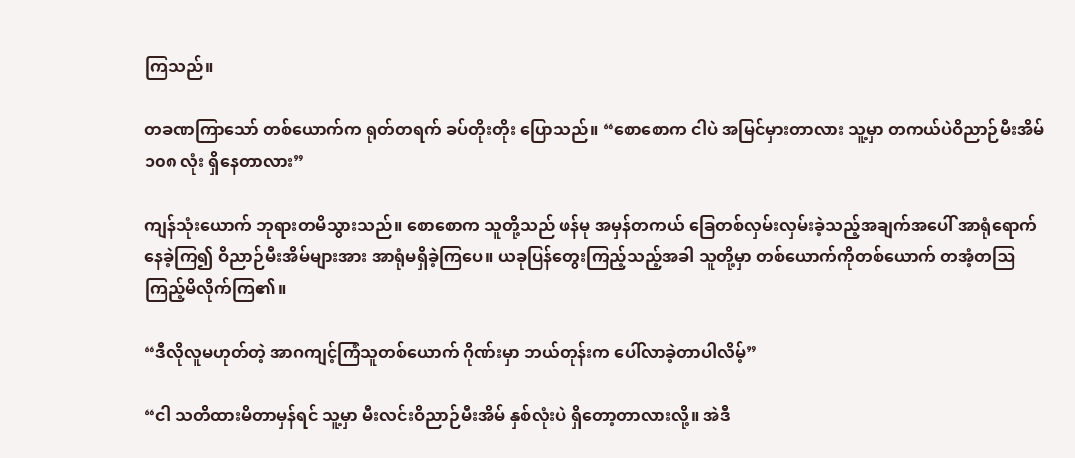ကြသည်။

တခဏကြာသော် တစ်ယောက်က ရုတ်တရက် ခပ်တိုးတိုး ပြောသည်။ “စောစောက ငါပဲ အမြင်မှားတာလား သူ့မှာ တကယ်ပဲဝိညာဉ်မီးအိမ် ၁၀၈ လုံး ရှိနေတာလား”

ကျန်သုံးယောက် ဘုရားတမိသွားသည်။ စောစောက သူတို့သည် ဖန်မု အမှန်တကယ် ခြေတစ်လှမ်းလှမ်းခဲ့သည့်အချက်အပေါ် အာရုံရောက်နေခဲ့ကြ၍ ဝိညာဉ်မီးအိမ်များအား အာရုံမရှိခဲ့ကြပေ။ ယခုပြန်တွေးကြည့်သည့်အခါ သူတို့မှာ တစ်ယောက်ကိုတစ်ယောက် တအံ့တဩ ကြည့်မိလိုက်ကြ၏။

“ဒီလိုလူမဟုတ်တဲ့ အာဂကျင့်ကြံသူတစ်ယောက် ဂိုဏ်းမှာ ဘယ်တုန်းက ‌ပေါ်လာခဲ့တာပါလိမ့်”

“ငါ သတိထားမိတာမှန်ရင် သူ့မှာ မီးလင်းဝိညာဉ်မီးအိမ် နှစ်လုံးပဲ ရှိတော့တာလားလို့။ အဲဒီ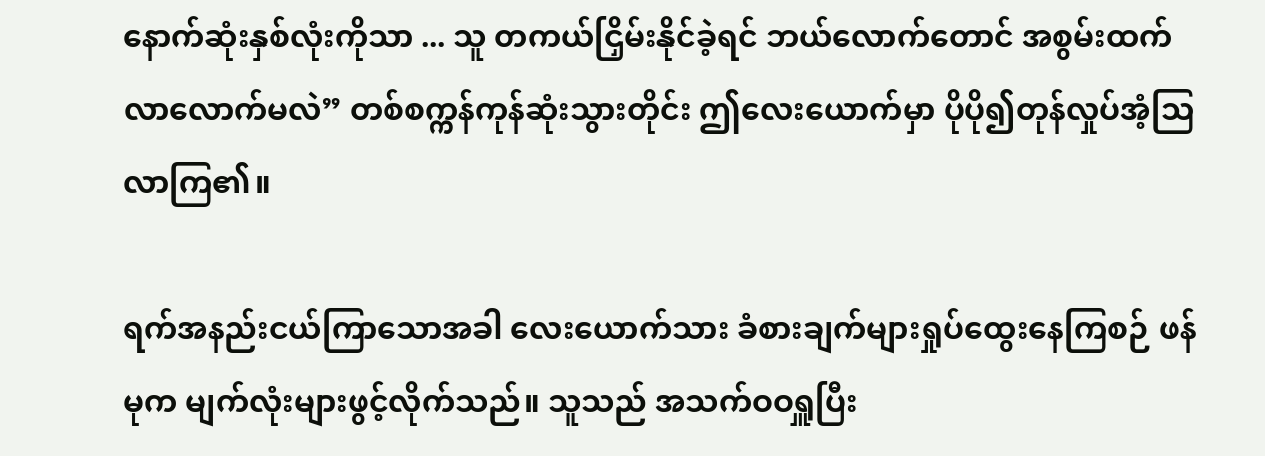နောက်ဆုံးနှစ်လုံးကိုသာ ... သူ တကယ်ငြှိမ်းနိုင်ခဲ့ရင် ဘယ်လောက်တောင် အစွမ်းထက်လာလောက်မလဲ” တစ်စက္ကန်ကုန်ဆုံးသွားတိုင်း ဤလေးယောက်မှာ ပိုပို၍တုန်လှုပ်အံ့ဩလာကြ၏။

ရက်အနည်းငယ်ကြာသောအခါ လေးယောက်သား ခံစားချက်များရှုပ်ထွေးနေကြစဉ် ဖန်မုက မျက်လုံးများဖွင့်လိုက်သည်။ သူသည် အသက်ဝဝရှူပြီး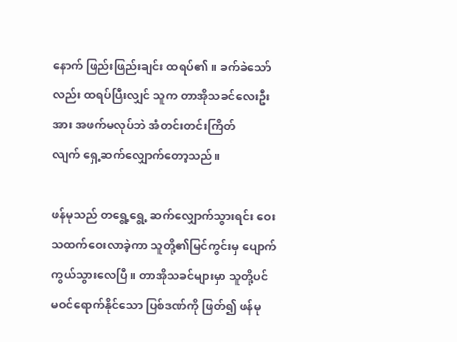နောက် ဖြည်းဖြည်းချင်း ထရပ်၏။ ခက်ခဲသော်လည်း ထရပ်ပြီးလျှင် သူက တာအိုသခင်လေးဦးအား အဖက်မလုပ်ဘဲ အံတင်းတင်းကြိတ်လျက် ‌ရှေ့ဆက်လျှောက်တော့သည်။

ဖန်မုသည် တရွေ့ရွေ့ ဆက်လျှောက်သွားရင်း ဝေးသထက်ဝေးလာခဲ့ကာ သူတို့၏မြင်ကွင်းမှ ပျောက်ကွယ်သွားလေပြီ။ တာအိုသခင်များမှာ သူတို့ပင် မဝင်ရောက်နိုင်သော ပြစ်ဒဏ်ကို ဖြတ်၍ ဖန်မု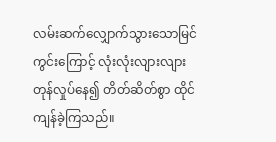လမ်းဆက်လျှောက်သွားသောမြင်ကွင်းကြောင့် လုံးလုံးလျားလျား တုန်လှုပ်နေ၍ တိတ်ဆိတ်စွာ ထိုင်ကျန်ခဲ့ကြသည်။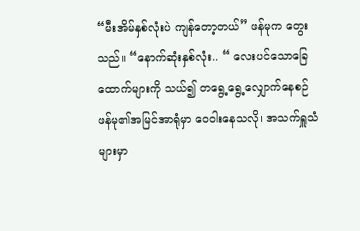“မီးအိမ်နှစ်လုံးပဲ ကျန်တော့တယ်” ဖန်မုက တွေးသည်။ “နောက်ဆုံးနှစ်လုံး.. “ လေးပင်သောခြေထောက်များကို သယ်၍ တရွေ့ရွေ့လျှောက်နေစဉ် ဖန်မု၏အမြင်အာရုံမှာ ဝေဝါးနေသလို၊ အသက်ရှူသံများမှာ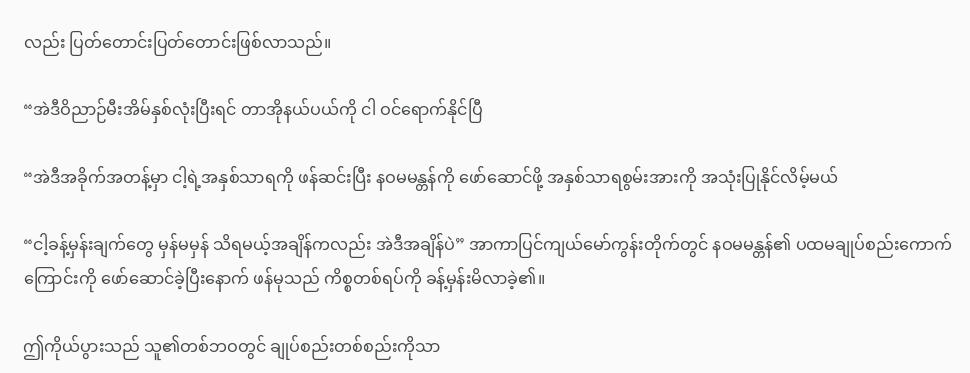လည်း ပြတ်တောင်းပြတ်တောင်းဖြစ်လာသည်။

“အဲဒီဝိညာဉ်မီးအိမ်နှစ်လုံးပြီးရင် တာအိုနယ်ပယ်ကို ငါ ဝင်ရောက်နိုင်ပြီ

“အဲဒီအခိုက်အတန့်မှာ ငါ့ရဲ့အနှစ်သာရကို ဖန်ဆင်းပြီး နဝမမန္တန်ကို ဖော်ဆောင်ဖို့ အနှစ်သာရစွမ်းအားကို အသုံးပြုနိုင်လိမ့်မယ်

“ငါ့ခန့်မှန်းချက်တွေ မှန်မမှန် သိရမယ့်အချိန်ကလည်း အဲဒီအချိန်ပဲ” အာကာပြင်ကျယ်မော်ကွန်းတိုက်တွင် နဝမမန္တန်၏ ပထမချုပ်စည်းကောက်ကြောင်းကို ဖော်ဆောင်ခဲ့ပြီးနောက် ဖန်မုသည် ကိစ္စတစ်ရပ်ကို ခန့်မှန်းမိလာခဲ့၏။

ဤကိုယ်ပွားသည် သူ၏တစ်ဘဝတွင် ချုပ်စည်းတစ်စည်းကိုသာ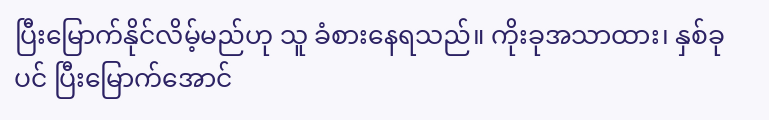ပြီးမြောက်နိုင်လိမ့်မည်ဟု သူ ခံစားနေရသည်။ ကိုးခုအသာထား၊ နှစ်ခုပင် ပြီးမြောက်အောင်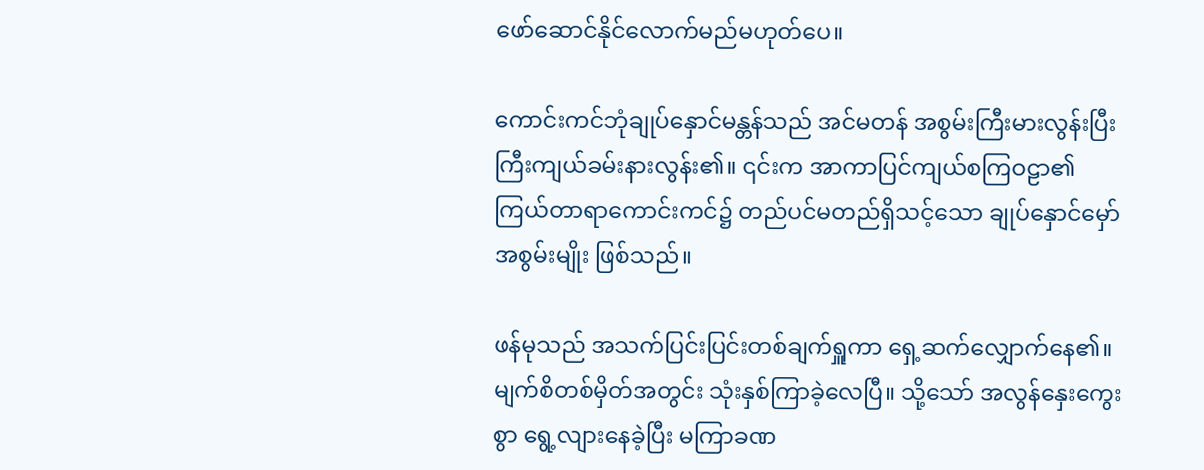ဖော်ဆောင်နိုင်လောက်မည်မဟုတ်ပေ။

ကောင်းကင်ဘုံချုပ်နှောင်မန္တန်သည် အင်မတန် အစွမ်းကြီးမားလွန်းပြီး ကြီးကျယ်ခမ်းနားလွန်း၏။ ၎င်းက အာကာပြင်ကျယ်စကြဝဠာ၏ ကြယ်တာရာကောင်းကင်၌ တည်ပင်မတည်ရှိသင့်သော ချုပ်နှောင်မှော်အစွမ်းမျိုး ဖြစ်သည်။

ဖန်မုသည် အသက်ပြင်းပြင်းတစ်ချက်ရှူကာ ရှေ့ဆက်လျှောက်နေ၏။ မျက်စိတစ်မှိတ်အတွင်း သုံးနှစ်ကြာခဲ့လေပြီ။ သို့သော် အလွန်နှေးကွေးစွာ ရွေ့လျားနေခဲ့ပြီး မကြာခဏ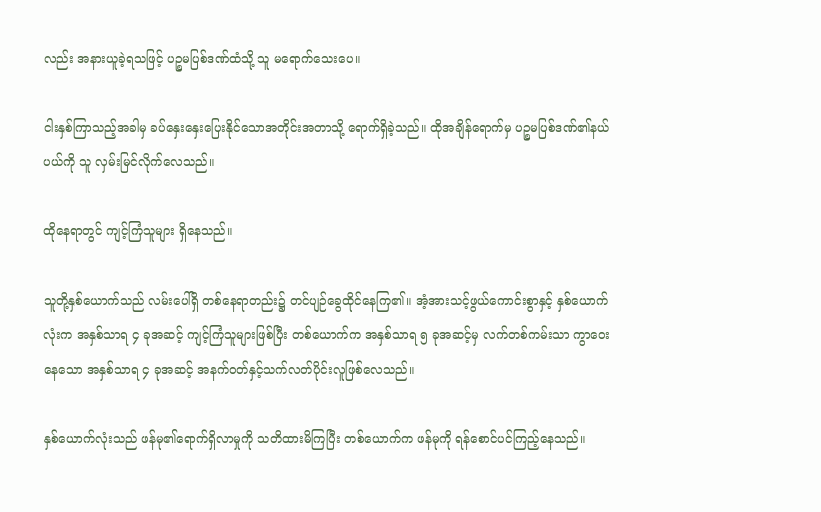လည်း အနားယူခဲ့ရသဖြင့် ပဉ္စမပြစ်ဒဏ်ထံသို့ သူ မရောက်သေးပေ။

ငါးနှစ်ကြာသည့်အခါမှ ခပ်နှေးနှေးပြေးနိုင်သောအတိုင်းအတာသို့ ရောက်ရှိခဲ့သည်။ ထိုအချိန်ရောက်မှ ပဉ္စမပြစ်ဒဏ်၏နယ်ပယ်ကို သူ လှမ်းမြင်လိုက်လေသည်။

ထိုနေရာတွင် ကျင့်ကြံသူများ ရှိနေသည်။

သူတို့နှစ်ယောက်သည် လမ်းပေါ်ရှိ တစ်နေရာတည်း၌ တင်ပျဉ်ခွေထိုင်နေကြ၏။ အံ့အားသင့်ဖွယ်ကောင်းစွာနှင့် နှစ်ယောက်လုံးက အနှစ်သာရ ၄ ခုအဆင့် ကျင့်ကြံသူများဖြစ်ပြီး တစ်‌ယောက်က အနှစ်သာရ ၅ ခုအဆင့်မှ လက်တစ်ကမ်းသာ ကွာဝေးနေသော အနှစ်သာရ ၄ ခုအဆင့် အနက်ဝတ်နှင့်သက်လတ်ပိုင်းလူဖြစ်လေသည်။

နှစ်ယောက်လုံးသည် ဖန်မု၏ရောက်ရှိလာမှုကို သတိထားမိကြပြီး တစ်ယောက်က ဖန်မုကို ရန်စောင်ပင်ကြည့်နေသည်။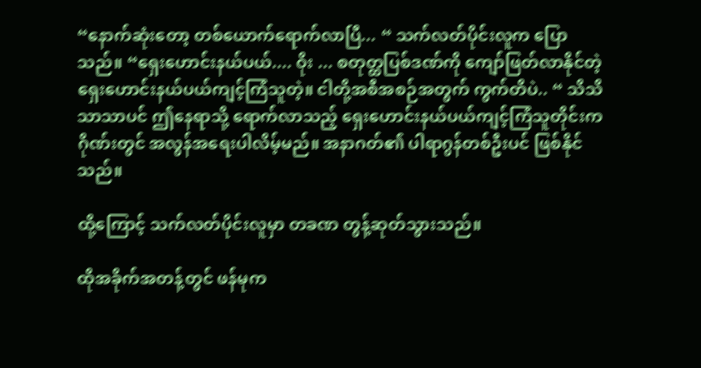“နောက်ဆုံးတော့ တစ်ယောက်ရောက်လာပြီ... “ သက်လတ်ပိုင်းလူက ပြောသည်။ “ရှေးဟောင်းနယ်ပယ်.... ဝိုး ... စတုတ္ထပြစ်ဒဏ်ကို ကျော်ဖြတ်လာနိုင်တဲ့ ရှေးဟောင်းနယ်ပယ်ကျင့်ကြံသူတဲ့။ ငါတို့အစီအစဉ်အတွက် ကွက်တိပဲ.. “ သိသိသာသာပင် ဤနေရာသို့ ရောက်လာသည့် ရှေးဟောင်းနယ်ပယ်ကျင့်ကြံသူတိုင်းက ဂိုဏ်းတွင် အလွန်အရေးပါလိမ့်မည်။ အနာဂတ်၏ ပါရာဂွန်တစ်ဦးပင် ဖြစ်နိုင်သည်။

ထို့ကြောင့် သက်လတ်ပိုင်းလူမှာ တခဏ တွန့်ဆုတ်သွားသည်။

ထိုအခိုက်အတန့်တွင် ဖန်မုက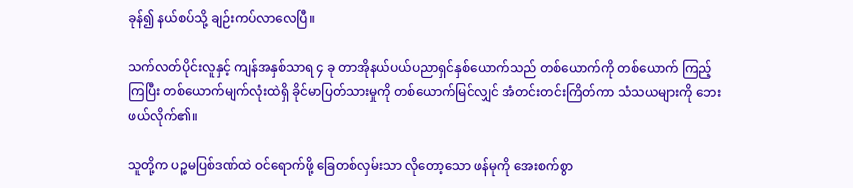ခုန်၍ နယ်စပ်သို့ ချဉ်းကပ်လာလေပြီ။

သက်လတ်ပိုင်းလူနှင့် ကျန်အနှစ်သာရ ၄ ခု တာအိုနယ်ပယ်ပညာရှင်နှစ်ယောက်သည် တစ်ယောက်ကို တစ်ယောက် ကြည့်ကြပြီး တစ်ယောက်မျက်လုံးထဲရှိ ခိုင်မာပြတ်သားမှုကို တစ်ယောက်မြင်လျှင် အံတင်းတင်းကြိတ်ကာ သံသယများကို ဘေးဖယ်လိုက်၏။

သူတို့က ပဉ္စမပြစ်ဒဏ်ထဲ ဝင်ရောက်ဖို့ ခြေတစ်လှမ်းသာ လိုတော့သော ဖန်မုကို အေးစက်စွာ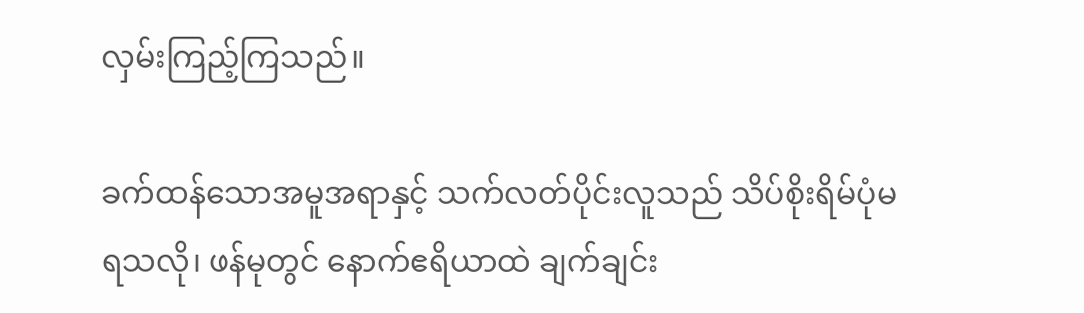လှမ်းကြည့်ကြသည်။

ခက်ထန်သောအမူအရာနှင့် သက်လတ်ပိုင်းလူသည် သိပ်စိုးရိမ်ပုံမရသလို၊ ဖန်မုတွင် နောက်ဧရိယာထဲ ချက်ချင်း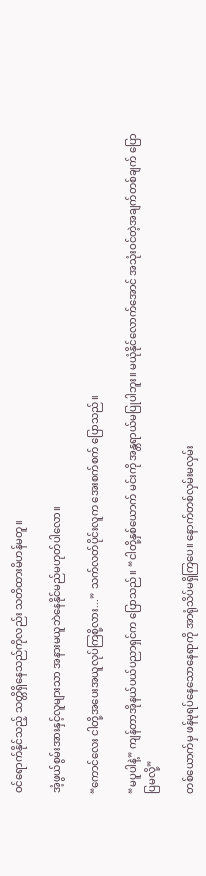ဝင်ရောက်နိုင်သည့် သတ္တိရှိနေသည်ကိုလည်း သတိထားမိဟန်မတူ။

အံ့ဖွယ်စွမ်းအားနှင့်လူများသာ အနားမယူဘဲနေနိုင်မည်မဟုတ်ပါလော။

“ကောင်လေး ငါတို့အပေးအယူလုပ်ကြစို့လား...” သက်လတ်ပိုင်းလူက အေးစက်စက် ပြောသည်။

“မပူပါနဲ့” ကျန်တာအိုနယ်ပယ်ပညာရှင်က ပြောသည်။ “ငါတို့နှစ်ယောက် မင်းကို အန္တရာယ်မပြုပါဘူး။ မယုံနိုင်လောက်အောင် အသုံးဝင်တဲ့အချက်တစ်ချက် ပြောပြမလို့”

တစ်ယောက်မှ ဖန်မုရပ်နေသောနေရာကို အာရုံသိပ်မရှိကြပေ။ နောက်တစ်လှမ်းမလှမ်း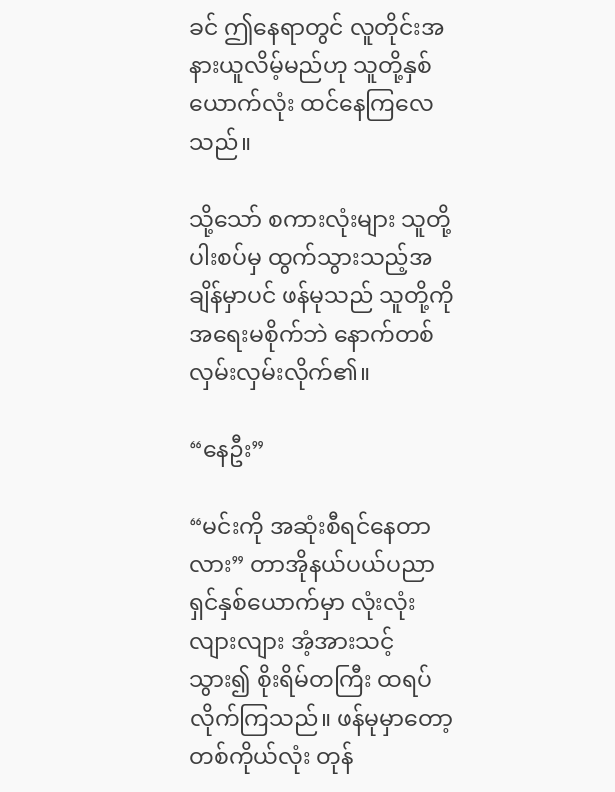ခင် ဤနေရာတွင် လူတိုင်းအနားယူလိမ့်မည်ဟု သူတို့နှစ်ယောက်လုံး ထင်နေကြလေသည်။

သို့သော် စကားလုံးများ သူတို့ပါးစပ်မှ ထွက်သွားသည့်အချိန်မှာပင် ဖန်မုသည် သူတို့ကို အရေးမစိုက်ဘဲ နောက်တစ်လှမ်းလှမ်းလိုက်၏။

“နေဦး”

“မင်းကို အဆုံးစီရင်နေတာလား” တာအိုနယ်ပယ်ပညာရှင်နှစ်ယောက်မှာ လုံးလုံးလျားလျား အံ့အားသင့်သွား၍ စိုးရိမ်တကြီး ထရပ်လိုက်ကြသည်။ ဖန်မုမှာတော့ တစ်ကိုယ်လုံး တုန်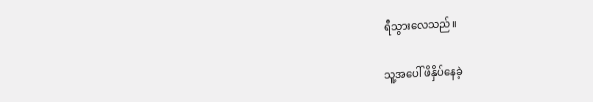ရီသွားလေသည်။

သူ့အပေါ် ဖိနှိပ်နေခဲ့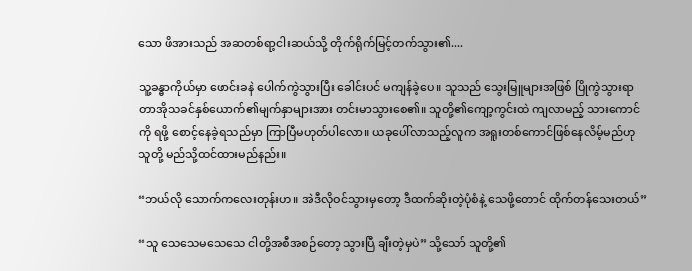သော ဖိအားသည် အဆတစ်ရာ့ငါးဆယ်သို့ တိုက်ရိုက်မြင့်တက်သွား၏....

သူ့ခန္ဓာကိုယ်မှာ ဖောင်းခနဲ ပေါက်ကွဲသွားပြီး ခေါင်းပင် မကျန်ခဲ့ပေ။ သူသည် သွေးမြူများအဖြစ် ပြိုကွဲသွားရာ တာအိုသခင်နှစ်ယောက်၏မျက်နှာများအား တင်းမာသွားစေ၏။ သူတို့၏ကျော့ကွင်းထဲ ကျလာမည့် သားကောင်ကို ရဖို့ စောင့်နေခဲ့ရသည်မှာ ကြာပြီမဟုတ်ပါလော။ ယခုပေါ်လာသည့်လူက အရူးတစ်ကောင်ဖြစ်နေလိမ့်မည်ဟု သူတို့ မည်သို့ထင်ထားမည်နည်း။

“ဘယ်လို သောက်ကလေးတုန်းဟ။ အဲဒီလိုဝင်သွားမှတော့ ဒီထက်ဆိုးတဲ့ပုံစံနဲ့ သေဖို့တောင် ထိုက်တန်သေးတယ်”

“သူ သေသေမသေသေ ငါတို့အစီအစဉ်တော့ သွားပြီ ချီးတဲ့မှပဲ” သို့သော် သူတို့၏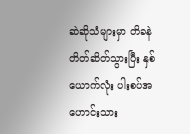ဆဲဆိုသံများမှာ တိခနဲ တိတ်ဆိတ်သွားပြီး နှစ်ယောက်လုံး ပါးစပ်အဟောင်းသား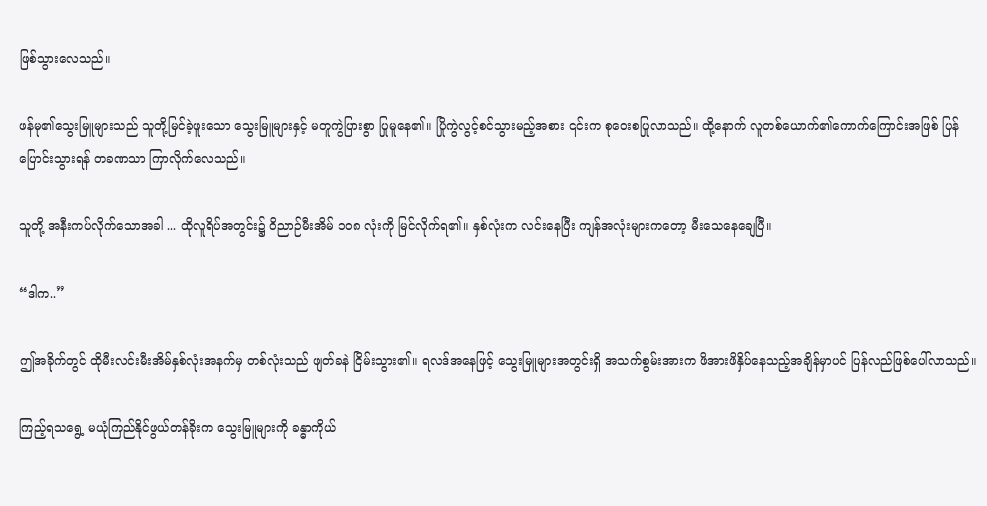ဖြစ်သွားလေသည်။

ဖန်မု၏သွေးမြူများသည် သူတို့မြင်ခဲ့ဖူးသော သွေးမြူများနှင့် မတူကွဲပြားစွာ ပြုမူနေ၏။ ပြိုကွဲလွင့်စင်သွားမည့်အစား ၎င်းက စုဝေးစပြုလာသည်။ ထို့နောက် လူတစ်ယောက်၏ကောက်ကြောင်းအဖြစ် ပြန်ပြောင်းသွားရန် တခဏသာ ကြာလိုက်လေသည်။

သူတို့ အနီးကပ်လိုက်သောအခါ ... ထိုလူရိပ်အတွင်း၌ ဝိညာဉ်မီးအိမ် ၁၀၈ လုံးကို မြင်လိုက်ရ၏။ နှစ်လုံးက လင်းနေပြီး ကျန်အလုံးများကတော့ မီးသေနေချေပြီ။

“ဒါက..”

ဤအခိုက်တွင် ထိုမီးလင်းမီးအိမ်နှစ်လုံးအနက်မှ တစ်လုံးသည် ဖျတ်ခနဲ ငြိမ်းသွား၏။ ရလဒ်အနေဖြင့် သွေးမြူများအတွင်းရှိ အသက်စွမ်းအားက ဖိအားဖိနှိပ်နေသည့်အချိန်မှာပင် ပြန်လည်ဖြစ်ပေါ်လာသည်။

ကြည့်ရသရွေ့ မယုံကြည်နိုင်ဖွယ်တန်ခိုးက သွေးမြူများကို ခန္ဓာကိုယ်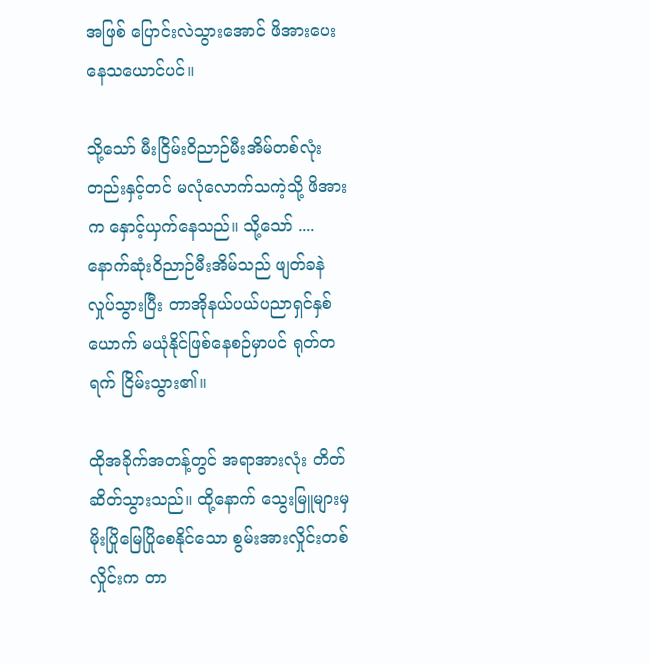အဖြစ် ပြောင်းလဲသွားအောင် ဖိအားပေးနေသယောင်ပင်။

သို့သော် မီးငြိမ်းဝိညာဉ်မီးအိမ်တစ်လုံးတည်းနှင့်တင် မလုံလောက်သကဲ့သို့ ဖိအားက နှောင့်ယှက်နေသည်။ သို့သော် .... နောက်ဆုံးဝိညာဉ်မီးအိမ်သည် ဖျတ်ခနဲ လှုပ်သွားပြီး တာအိုနယ်ပယ်ပညာရှင်နှစ်ယောက် မယုံနိုင်ဖြစ်နေစဉ်မှာပင် ရုတ်တရက် ငြိမ်းသွား၏။

ထိုအခိုက်အတန့်တွင် အရာအားလုံး တိတ်ဆိတ်သွားသည်။ ထို့နောက် သွေးမြူများမှ မိုးပြိုမြေပြိုစေနိုင်သော စွမ်းအားလှိုင်းတစ်လှိုင်းက တာ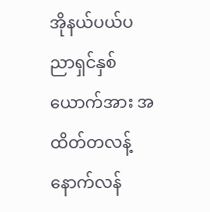အိုနယ်ပယ်ပညာရှင်နှစ်ယောက်အား အထိတ်တလန့် နောက်လန်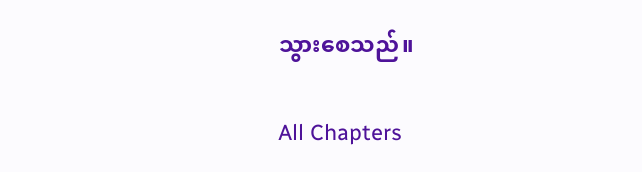သွားစေသည်။

All Chapters